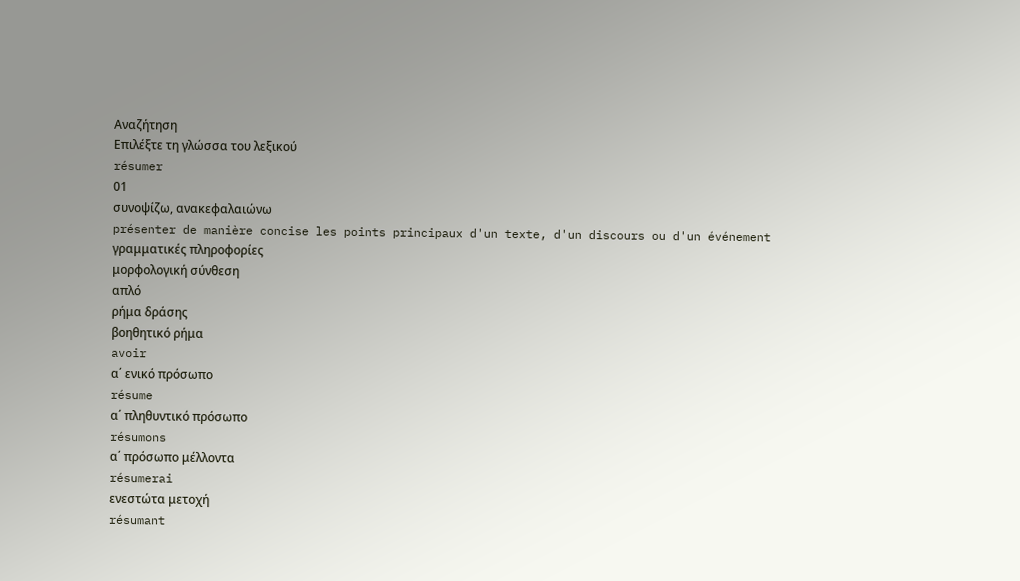Αναζήτηση
Επιλέξτε τη γλώσσα του λεξικού
résumer
01
συνοψίζω, ανακεφαλαιώνω
présenter de manière concise les points principaux d'un texte, d'un discours ou d'un événement
γραμματικές πληροφορίες
μορφολογική σύνθεση
απλό
ρήμα δράσης
βοηθητικό ρήμα
avoir
α΄ ενικό πρόσωπο
résume
α΄ πληθυντικό πρόσωπο
résumons
α΄ πρόσωπο μέλλοντα
résumerai
ενεστώτα μετοχή
résumant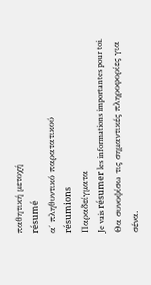παθητική μετοχή
résumé
α΄ πληθυντικό παρατατικού
résumions
Παραδείγματα
Je vais résumer les informations importantes pour toi.
Θα συνοψίσω τις σημαντικές πληροφορίες για σένα.